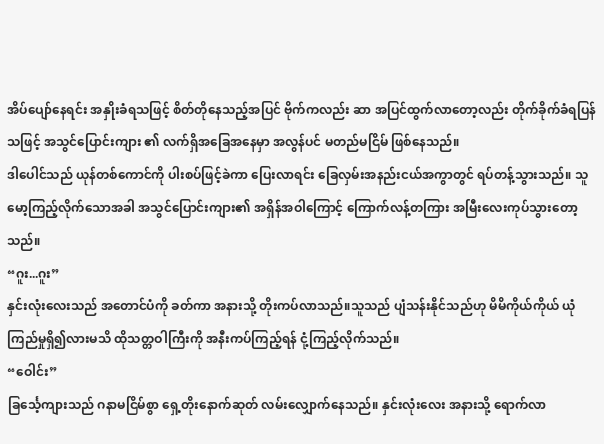အိပ်ပျော်နေရင်း အနှိုးခံရသဖြင့် စိတ်တိုနေသည့်အပြင် ဗိုက်ကလည်း ဆာ အပြင်ထွက်လာတော့လည်း တိုက်ခိုက်ခံရပြန်သဖြင့် အသွင်ပြောင်းကျား ၏ လက်ရှိအခြေအနေမှာ အလွန်ပင် မတည်မငြိမ် ဖြစ်နေသည်။
ဒါပေါင်သည် ယုန်တစ်ကောင်ကို ပါးစပ်ဖြင့်ခဲကာ ပြေးလာရင်း ခြေလှမ်းအနည်းငယ်အကွာတွင် ရပ်တန့်သွားသည်။ သူ မော့ကြည့်လိုက်သောအခါ အသွင်ပြောင်းကျား၏ အရှိန်အဝါကြောင့် ကြောက်လန့်တကြား အမြီးလေးကုပ်သွားတော့သည်။
“ဂူး...ဂူး”
နှင်းလုံးလေးသည် အတောင်ပံကို ခတ်ကာ အနားသို့ တိုးကပ်လာသည်။သူသည် ပျံသန်းနိုင်သည်ဟု မိမိကိုယ်ကိုယ် ယုံကြည်မှုရှိ၍လားမသိ ထိုသတ္တဝါကြီးကို အနီးကပ်ကြည့်ရန် ငုံ့ကြည့်လိုက်သည်။
“ဝေါင်း”
ခြင်္သေ့ကျားသည် ဂနာမငြိမ်စွာ ရှေ့တိုးနောက်ဆုတ် လမ်းလျှောက်နေသည်။ နှင်းလုံးလေး အနားသို့ ရောက်လာ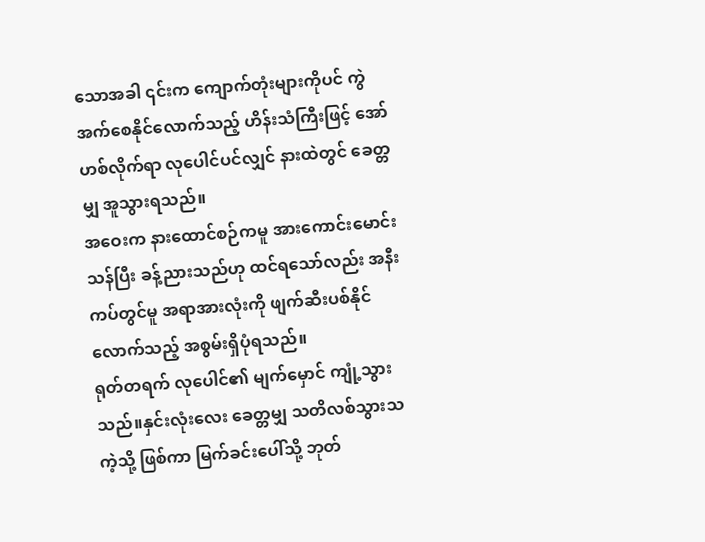သောအခါ ၎င်းက ကျောက်တုံးများကိုပင် ကွဲအက်စေနိုင်လောက်သည့် ဟိန်းသံကြီးဖြင့် အော်ဟစ်လိုက်ရာ လုပေါင်ပင်လျှင် နားထဲတွင် ခေတ္တမျှ အူသွားရသည်။
အဝေးက နားထောင်စဉ်ကမူ အားကောင်းမောင်းသန်ပြီး ခန့်ညားသည်ဟု ထင်ရသော်လည်း အနီးကပ်တွင်မူ အရာအားလုံးကို ဖျက်ဆီးပစ်နိုင်လောက်သည့် အစွမ်းရှိပုံရသည်။
ရုတ်တရက် လုပေါင်၏ မျက်မှောင် ကျုံ့သွားသည်။နှင်းလုံးလေး ခေတ္တမျှ သတိလစ်သွားသကဲ့သို့ ဖြစ်ကာ မြက်ခင်းပေါ်သို့ ဘုတ်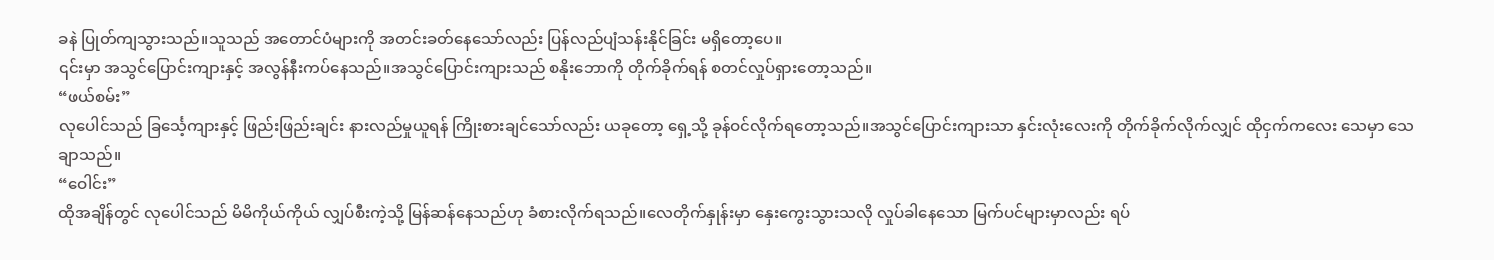ခနဲ ပြုတ်ကျသွားသည်။သူသည် အတောင်ပံများကို အတင်းခတ်နေသော်လည်း ပြန်လည်ပျံသန်းနိုင်ခြင်း မရှိတော့ပေ။
၎င်းမှာ အသွင်ပြောင်းကျားနှင့် အလွန်နီးကပ်နေသည်။အသွင်ပြောင်းကျားသည် စနိုးဘောကို တိုက်ခိုက်ရန် စတင်လှုပ်ရှားတော့သည်။
“ဖယ်စမ်း”
လုပေါင်သည် ခြင်္သေ့ကျားနှင့် ဖြည်းဖြည်းချင်း နားလည်မှုယူရန် ကြိုးစားချင်သော်လည်း ယခုတော့ ရှေ့သို့ ခုန်ဝင်လိုက်ရတော့သည်။အသွင်ပြောင်းကျားသာ နှင်းလုံးလေးကို တိုက်ခိုက်လိုက်လျှင် ထိုငှက်ကလေး သေမှာ သေချာသည်။
“ဝေါင်း”
ထိုအချိန်တွင် လုပေါင်သည် မိမိကိုယ်ကိုယ် လျှပ်စီးကဲ့သို့ မြန်ဆန်နေသည်ဟု ခံစားလိုက်ရသည်။လေတိုက်နှုန်းမှာ နှေးကွေးသွားသလို လှုပ်ခါနေသော မြက်ပင်များမှာလည်း ရပ်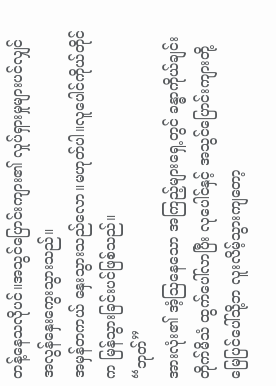တန့်နေသလိုပင်။အသွင်ပြောင်းကျား၏ လှုပ်ရှားမှုများပင်လျှင် အလွန်နှေးကွေးသွားသည်။
အမှန်တကယ် နှေးသွားသည်လော။မဟုတ်ပါ။လူပေါင်ကိုယ်တိုင်က မြန်သွားခြင်းပင်ဖြစ်သည်။
“ဘုတ်”
အားလုံး၏ အံ့ဩနေသော အကြည့်များရှေ့တွင် ခန္ဓာကိုယ်ချင်း တိုက်မိသံ ထွက်ပေါ်လာပြီး လုပေါင်နှင့် အသွင်ပြောင်းကျားတို့ မြေပြင်ပေါ်သို့ဘ လူးလိမ့်သွားကျတော့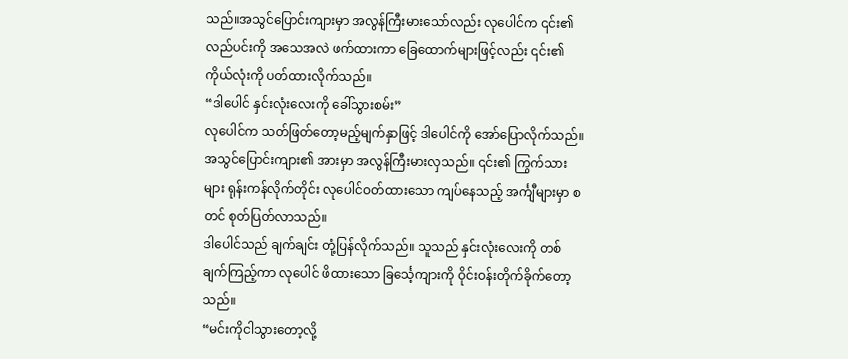သည်။အသွင်ပြောင်းကျားမှာ အလွန်ကြီးမားသော်လည်း လုပေါင်က ၎င်း၏လည်ပင်းကို အသေအလဲ ဖက်ထားကာ ခြေထောက်များဖြင့်လည်း ၎င်း၏ကိုယ်လုံးကို ပတ်ထားလိုက်သည်။
“ဒါပေါင် နှင်းလုံးလေးကို ခေါ်သွားစမ်း”
လုပေါင်က သတ်ဖြတ်တော့မည့်မျက်နှာဖြင့် ဒါပေါင်ကို အော်ပြောလိုက်သည်။အသွင်ပြောင်းကျား၏ အားမှာ အလွန်ကြီးမားလှသည်။ ၎င်း၏ ကြွက်သားများ ရုန်းကန်လိုက်တိုင်း လုပေါင်ဝတ်ထားသော ကျပ်နေသည့် အင်္ကျီများမှာ စတင် စုတ်ပြတ်လာသည်။
ဒါပေါင်သည် ချက်ချင်း တုံ့ပြန်လိုက်သည်။ သူသည် နှင်းလုံးလေးကို တစ်ချက်ကြည့်ကာ လုပေါင် ဖိထားသော ခြင်္သေ့ကျားကို ဝိုင်းဝန်းတိုက်ခိုက်တော့သည်။
“မင်းကိုငါသွားတော့လို့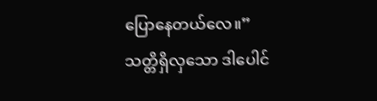ပြောနေတယ်လေ။”
သတ္တိရှိလှသော ဒါပေါင်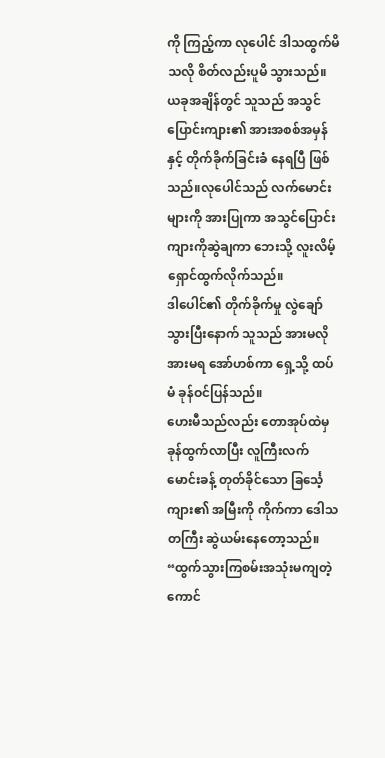ကို ကြည့်ကာ လုပေါင် ဒါသထွက်မိသလို စိတ်လည်းပူမိ သွားသည်။ ယခုအချိန်တွင် သူသည် အသွင်ပြောင်းကျား၏ အားအစစ်အမှန်နှင့် တိုက်ခိုက်ခြင်းခံ နေရပြီ ဖြစ်သည်။လုပေါင်သည် လက်မောင်းများကို အားပြုကာ အသွင်ပြောင်းကျားကိုဆွဲချကာ ဘေးသို့ လူးလိမ့်ရှောင်ထွက်လိုက်သည်။
ဒါပေါင်၏ တိုက်ခိုက်မှု လွဲချော်သွားပြီးနောက် သူသည် အားမလိုအားမရ အော်ဟစ်ကာ ရှေ့သို့ ထပ်မံ ခုန်ဝင်ပြန်သည်။
ဟေးမီသည်လည်း တောအုပ်ထဲမှ ခုန်ထွက်လာပြီး လူကြီးလက်မောင်းခန့် တုတ်ခိုင်သော ခြင်္သေ့ကျား၏ အမြီးကို ကိုက်ကာ ဒေါသတကြီး ဆွဲယမ်းနေတော့သည်။
“ထွက်သွားကြစမ်းအသုံးမကျတဲ့ကောင်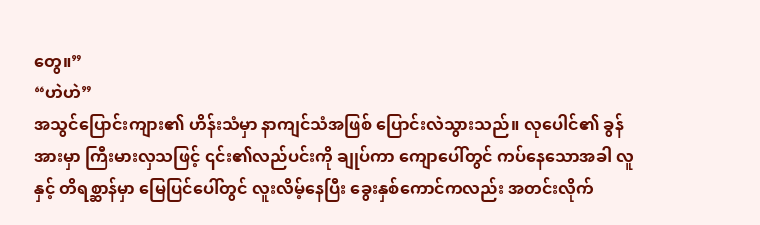တွေ။”
“ဟဲဟဲ”
အသွင်ပြောင်းကျား၏ ဟိန်းသံမှာ နာကျင်သံအဖြစ် ပြောင်းလဲသွားသည်။ လုပေါင်၏ ခွန်အားမှာ ကြီးမားလှသဖြင့် ၎င်း၏လည်ပင်းကို ချုပ်ကာ ကျောပေါ်တွင် ကပ်နေသောအခါ လူနှင့် တိရစ္ဆာန်မှာ မြေပြင်ပေါ်တွင် လူးလိမ့်နေပြီး ခွေးနှစ်ကောင်ကလည်း အတင်းလိုက်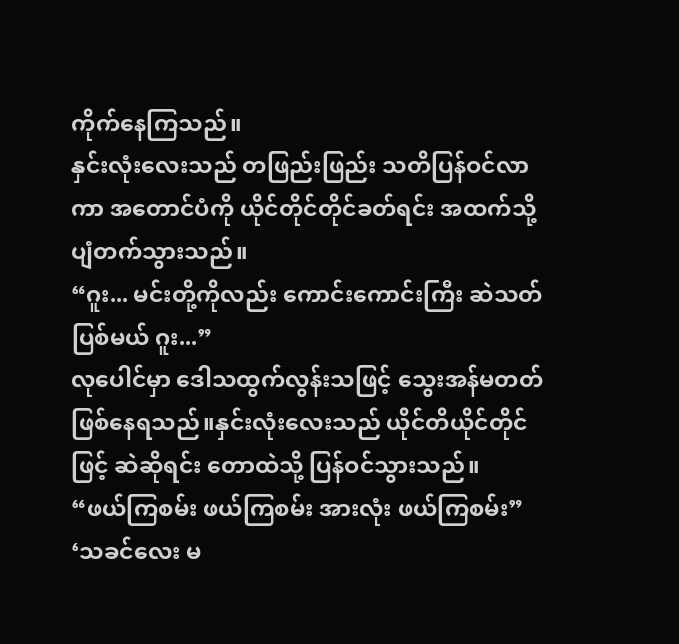ကိုက်နေကြသည်။
နှင်းလုံးလေးသည် တဖြည်းဖြည်း သတိပြန်ဝင်လာကာ အတောင်ပံကို ယိုင်တိုင်တိုင်ခတ်ရင်း အထက်သို့ ပျံတက်သွားသည်။
“ဂူး... မင်းတို့ကိုလည်း ကောင်းကောင်းကြီး ဆဲသတ်ပြစ်မယ် ဂူး...”
လုပေါင်မှာ ဒေါသထွက်လွန်းသဖြင့် သွေးအန်မတတ် ဖြစ်နေရသည်။နှင်းလုံးလေးသည် ယိုင်တိယိုင်တိုင်ဖြင့် ဆဲဆိုရင်း တောထဲသို့ ပြန်ဝင်သွားသည်။
“ဖယ်ကြစမ်း ဖယ်ကြစမ်း အားလုံး ဖယ်ကြစမ်း”
‘သခင်လေး မ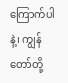ကြောက်ပါနဲ့၊ ကျွန်တော်တို့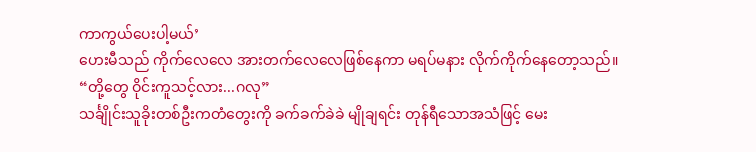ကာကွယ်ပေးပါ့မယ်’
ဟေးမီသည် ကိုက်လေလေ အားတက်လေလေဖြစ်နေကာ မရပ်မနား လိုက်ကိုက်နေတော့သည်။
“တို့တွေ ဝိုင်းကူသင့်လား...ဂလု”
သင်္ချိုင်းသူခိုးတစ်ဦးကတံတွေးကို ခက်ခက်ခဲခဲ မျိုချရင်း တုန်ရီသောအသံဖြင့် မေး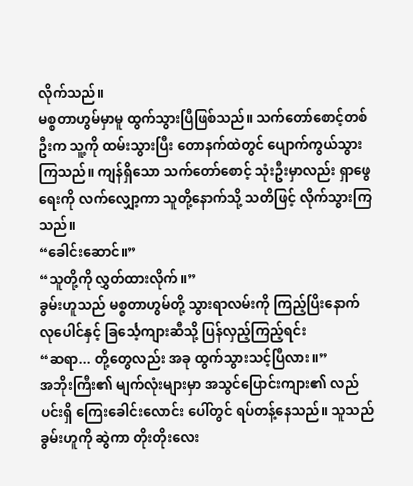လိုက်သည်။
မစ္စတာဟွမ်မှာမူ ထွက်သွားပြီဖြစ်သည်။ သက်တော်စောင့်တစ်ဦးက သူ့ကို ထမ်းသွားပြီး တောနက်ထဲတွင် ပျောက်ကွယ်သွားကြသည်။ ကျန်ရှိသော သက်တော်စောင့် သုံးဦးမှာလည်း ရှာဖွေရေးကို လက်လျှော့ကာ သူတို့နောက်သို့ သတိဖြင့် လိုက်သွားကြသည်။
“ခေါင်းဆောင်။”
“သူတို့ကို လွှတ်ထားလိုက်။”
ခွမ်းဟူသည် မစ္စတာဟွမ်တို့ သွားရာလမ်းကို ကြည့်ပြိးနောက် လုပေါင်နှင့် ခြင်္သေ့ကျားဆီသို့ ပြန်လှည့်ကြည့်ရင်း
“ဆရာ... တို့တွေလည်း အခု ထွက်သွားသင့်ပြီလား။”
အဘိုးကြီး၏ မျက်လုံးများမှာ အသွင်ပြောင်းကျား၏ လည်ပင်းရှိ ကြေးခေါင်းလောင်း ပေါ်တွင် ရပ်တန့်နေသည်။ သူသည် ခွမ်းဟူကို ဆွဲကာ တိုးတိုးလေး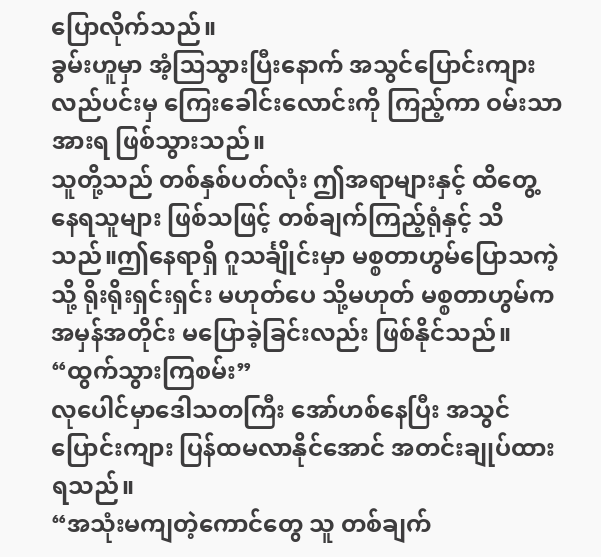ပြောလိုက်သည်။
ခွမ်းဟူမှာ အံ့ဩသွားပြီးနောက် အသွင်ပြောင်းကျားလည်ပင်းမှ ကြေးခေါင်းလောင်းကို ကြည့်ကာ ဝမ်းသာအားရ ဖြစ်သွားသည်။
သူတို့သည် တစ်နှစ်ပတ်လုံး ဤအရာများနှင့် ထိတွေ့နေရသူများ ဖြစ်သဖြင့် တစ်ချက်ကြည့်ရုံနှင့် သိသည်။ဤနေရာရှိ ဂူသင်္ချိုင်းမှာ မစ္စတာဟွမ်ပြောသကဲ့သို့ ရိုးရိုးရှင်းရှင်း မဟုတ်ပေ သို့မဟုတ် မစ္စတာဟွမ်က အမှန်အတိုင်း မပြောခဲ့ခြင်းလည်း ဖြစ်နိုင်သည်။
“ထွက်သွားကြစမ်း”
လုပေါင်မှာဒေါသတကြီး အော်ဟစ်နေပြီး အသွင်ပြောင်းကျား ပြန်ထမလာနိုင်အောင် အတင်းချုပ်ထားရသည်။
“အသုံးမကျတဲ့ကောင်တွေ သူ တစ်ချက်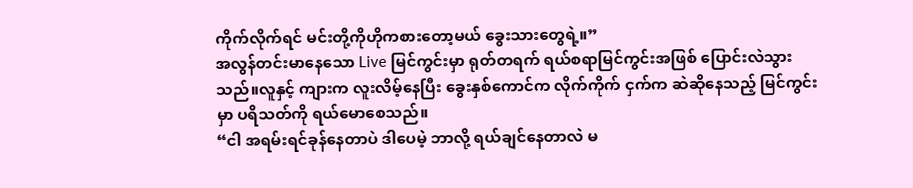ကိုက်လိုက်ရင် မင်းတို့ကိုဟိုကစားတော့မယ် ခွေးသားတွေရဲ့။”
အလွန်တင်းမာနေသော Live မြင်ကွင်းမှာ ရုတ်တရက် ရယ်စရာမြင်ကွင်းအဖြစ် ပြောင်းလဲသွားသည်။လူနှင့် ကျားက လူးလိမ့်နေပြီး ခွေးနှစ်ကောင်က လိုက်ကိုက် ငှက်က ဆဲဆိုနေသည့် မြင်ကွင်းမှာ ပရိသတ်ကို ရယ်မောစေသည်။
“ငါ အရမ်းရင်ခုန်နေတာပဲ ဒါပေမဲ့ ဘာလို့ ရယ်ချင်နေတာလဲ မ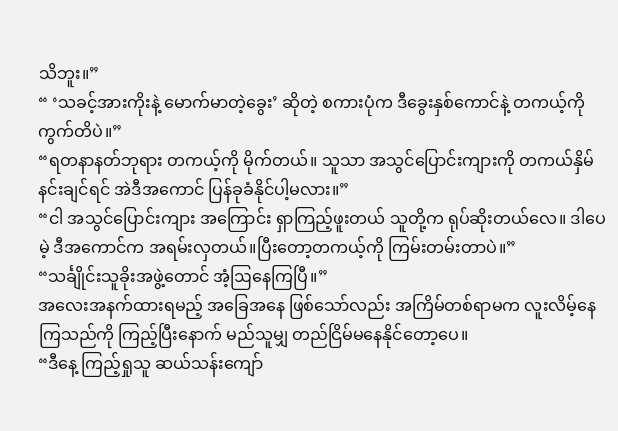သိဘူး။”
“ ‘သခင့်အားကိုးနဲ့ မောက်မာတဲ့ခွေး’ ဆိုတဲ့ စကားပုံက ဒီခွေးနှစ်ကောင်နဲ့ တကယ့်ကို ကွက်တိပဲ။”
“ရတနာနတ်ဘုရား တကယ့်ကို မိုက်တယ်။ သူသာ အသွင်ပြောင်းကျားကို တကယ်နှိမ်နင်းချင်ရင် အဲဒီအကောင် ပြန်ခုခံနိုင်ပါ့မလား။”
“ငါ အသွင်ပြောင်းကျား အကြောင်း ရှာကြည့်ဖူးတယ် သူတို့က ရုပ်ဆိုးတယ်လေ။ ဒါပေမဲ့ ဒီအကောင်က အရမ်းလှတယ်။ပြီးတော့တကယ့်ကို ကြမ်းတမ်းတာပဲ။”
“သင်္ချိုင်းသူခိုးအဖွဲ့တောင် အံ့ဩနေကြပြီ။”
အလေးအနက်ထားရမည့် အခြေအနေ ဖြစ်သော်လည်း အကြိမ်တစ်ရာမက လူးလိမ့်နေကြသည်ကို ကြည့်ပြီးနောက် မည်သူမျှ တည်ငြိမ်မနေနိုင်တော့ပေ။
“ဒီနေ့ ကြည့်ရှုသူ ဆယ်သန်းကျော်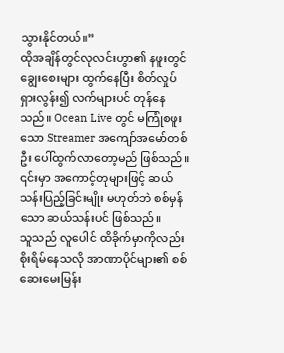သွားနိုင်တယ်။”
ထိုအချိန်တွင်လုလင်းဟွာ၏ နဖူးတွင် ချွေးစေးများ ထွက်နေပြီး စိတ်လှုပ်ရှားလွန်း၍ လက်များပင် တုန်နေသည်။ Ocean Live တွင် မကြုံစဖူးသော Streamer အကျော်အမော်တစ်ဦး ပေါ်ထွက်လာတော့မည် ဖြစ်သည်။ ၎င်းမှာ အကောင့်တုများဖြင့် ဆယ်သန်းပြည့်ခြင်းမျိုး မဟုတ်ဘဲ စစ်မှန်သော ဆယ်သန်းပင် ဖြစ်သည်။
သူသည် လူပေါင် ထိခိုက်မှာကိုလည်း စိုးရိမ်နေသလို အာဏာပိုင်များ၏ စစ်ဆေးမေးမြန်း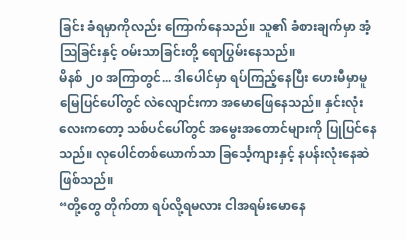ခြင်း ခံရမှာကိုလည်း ကြောက်နေသည်။ သူ၏ ခံစားချက်မှာ အံ့ဩခြင်းနှင့် ဝမ်းသာခြင်းတို့ ရောပြွမ်းနေသည်။
မိနစ် ၂၀ အကြာတွင်... ဒါပေါင်မှာ ရပ်ကြည့်နေပြီး ဟေးမီမှာမူ မြေပြင်ပေါ်တွင် လဲလျောင်းကာ အမောဖြေနေသည်။ နှင်းလုံးလေးကတော့ သစ်ပင်ပေါ်တွင် အမွေးအတောင်များကို ပြုပြင်နေသည်။ လုပေါင်တစ်ယောက်သာ ခြင်္သေ့ကျားနှင့် နပန်းလုံးနေဆဲ ဖြစ်သည်။
“တို့တွေ တိုက်တာ ရပ်လို့ရမလား ငါအရမ်းမောနေ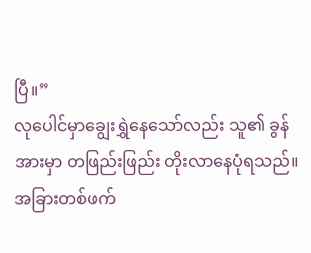ပြီ။”
လုပေါင်မှာချွေးရွှဲနေသော်လည်း သူ၏ ခွန်အားမှာ တဖြည်းဖြည်း တိုးလာနေပုံရသည်။
အခြားတစ်ဖက်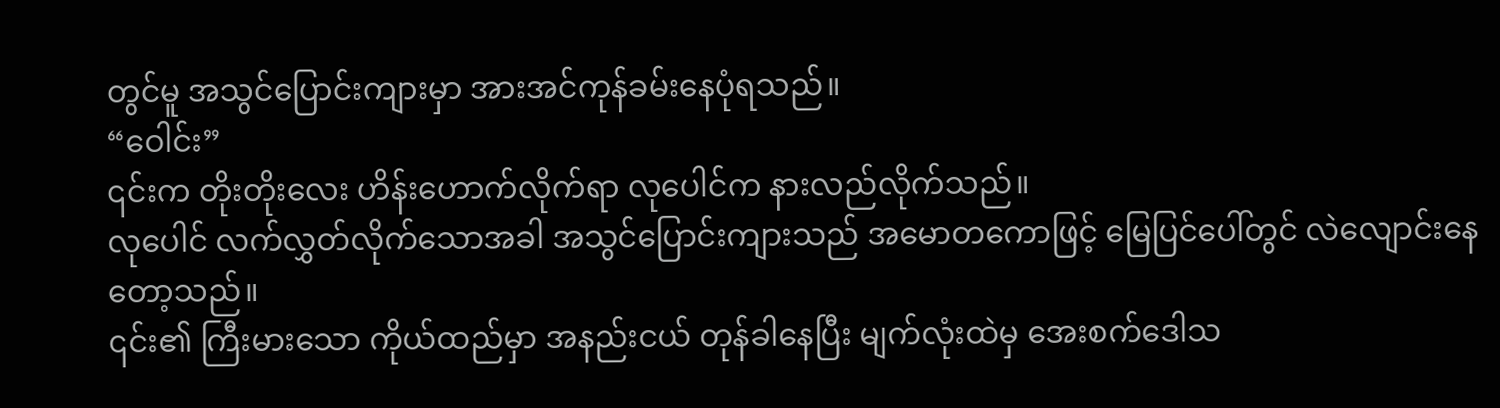တွင်မူ အသွင်ပြောင်းကျားမှာ အားအင်ကုန်ခမ်းနေပုံရသည်။
“ဝေါင်း”
၎င်းက တိုးတိုးလေး ဟိန်းဟောက်လိုက်ရာ လုပေါင်က နားလည်လိုက်သည်။
လုပေါင် လက်လွှတ်လိုက်သောအခါ အသွင်ပြောင်းကျားသည် အမောတကောဖြင့် မြေပြင်ပေါ်တွင် လဲလျောင်းနေတော့သည်။
၎င်း၏ ကြီးမားသော ကိုယ်ထည်မှာ အနည်းငယ် တုန်ခါနေပြီး မျက်လုံးထဲမှ အေးစက်ဒေါသ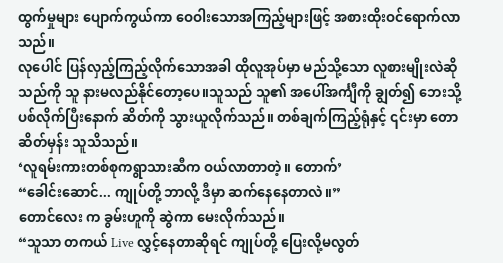ထွက်မှုများ ပျောက်ကွယ်ကာ ဝေဝါးသောအကြည့်များဖြင့် အစားထိုးဝင်ရောက်လာသည်။
လုပေါင် ပြန်လှည့်ကြည့်လိုက်သောအခါ ထိုလူအုပ်မှာ မည်သို့သော လူစားမျိုးလဲဆိုသည်ကို သူ နားမလည်နိုင်တော့ပေ။သူသည် သူ၏ အပေါ်အင်္ကျီကို ချွတ်၍ ဘေးသို့ ပစ်လိုက်ပြီးနောက် ဆိတ်ကို သွားယူလိုက်သည်။ တစ်ချက်ကြည့်ရုံနှင့် ၎င်းမှာ တောဆိတ်မှန်း သူသိသည်။
‘လူရမ်းကားတစ်စုကရွာသားဆီက ဝယ်လာတာတဲ့။ တောက်’
“ခေါင်းဆောင်... ကျုပ်တို့ ဘာလို့ ဒီမှာ ဆက်နေနေတာလဲ။”
တောင်လေး က ခွမ်းဟူကို ဆွဲကာ မေးလိုက်သည်။
“သူသာ တကယ် Live လွှင့်နေတာဆိုရင် ကျုပ်တို့ ပြေးလို့မလွတ်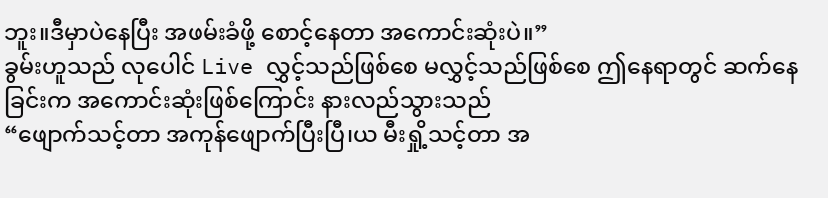ဘူး။ဒီမှာပဲနေပြီး အဖမ်းခံဖို့ စောင့်နေတာ အကောင်းဆုံးပဲ။”
ခွမ်းဟူသည် လုပေါင် Live လွှင့်သည်ဖြစ်စေ မလွှင့်သည်ဖြစ်စေ ဤနေရာတွင် ဆက်နေခြင်းက အကောင်းဆုံးဖြစ်ကြောင်း နားလည်သွားသည်
“ဖျောက်သင့်တာ အကုန်ဖျောက်ပြီးပြီ၊ယ မီးရှို့သင့်တာ အ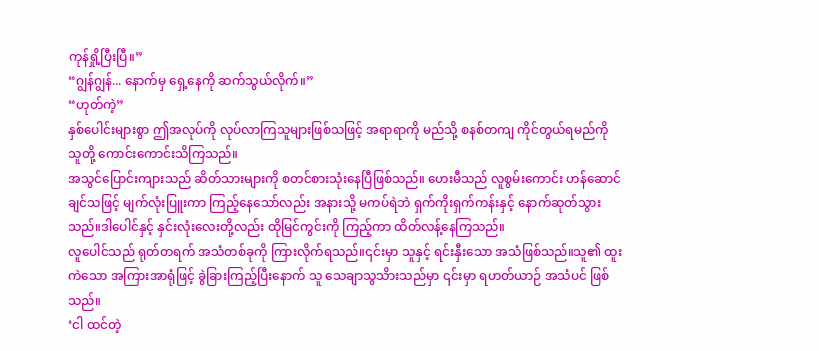ကုန်ရှို့ပြီးပြီ။”
“ဂျွန်ဂျွန်... နောက်မှ ရှေ့နေကို ဆက်သွယ်လိုက်။”
“ဟုတ်ကဲ့”
နှစ်ပေါင်းများစွာ ဤအလုပ်ကို လုပ်လာကြသူများဖြစ်သဖြင့် အရာရာကို မည်သို့ စနစ်တကျ ကိုင်တွယ်ရမည်ကို သူတို့ ကောင်းကောင်းသိကြသည်။
အသွင်ပြောင်းကျားသည် ဆိတ်သားများကို စတင်စားသုံးနေပြီဖြစ်သည်။ ဟေးမီသည် လူစွမ်းကောင်း ဟန်ဆောင်ချင်သဖြင့် မျက်လုံးပြူးကာ ကြည့်နေသော်လည်း အနားသို့ မကပ်ရဲဘဲ ရှက်ကိုးရှက်ကန်းနှင့် နောက်ဆုတ်သွားသည်။ဒါပေါင်နှင့် နှင်းလုံးလေးတို့လည်း ထိုမြင်ကွင်းကို ကြည့်ကာ ထိတ်လန့်နေကြသည်။
လူပေါင်သည် ရုတ်တရက် အသံတစ်ခုကို ကြားလိုက်ရသည်။၎င်းမှာ သူနှင့် ရင်းနှီးသော အသံဖြစ်သည်။သူ၏ ထူးကဲသော အကြားအာရုံဖြင့် ခွဲခြားကြည့်ပြီးနောက် သူ သေချာသွသိားသည်မှာ ၎င်းမှာ ရဟတ်ယာဉ် အသံပင် ဖြစ်သည်။
‘ငါ ထင်တဲ့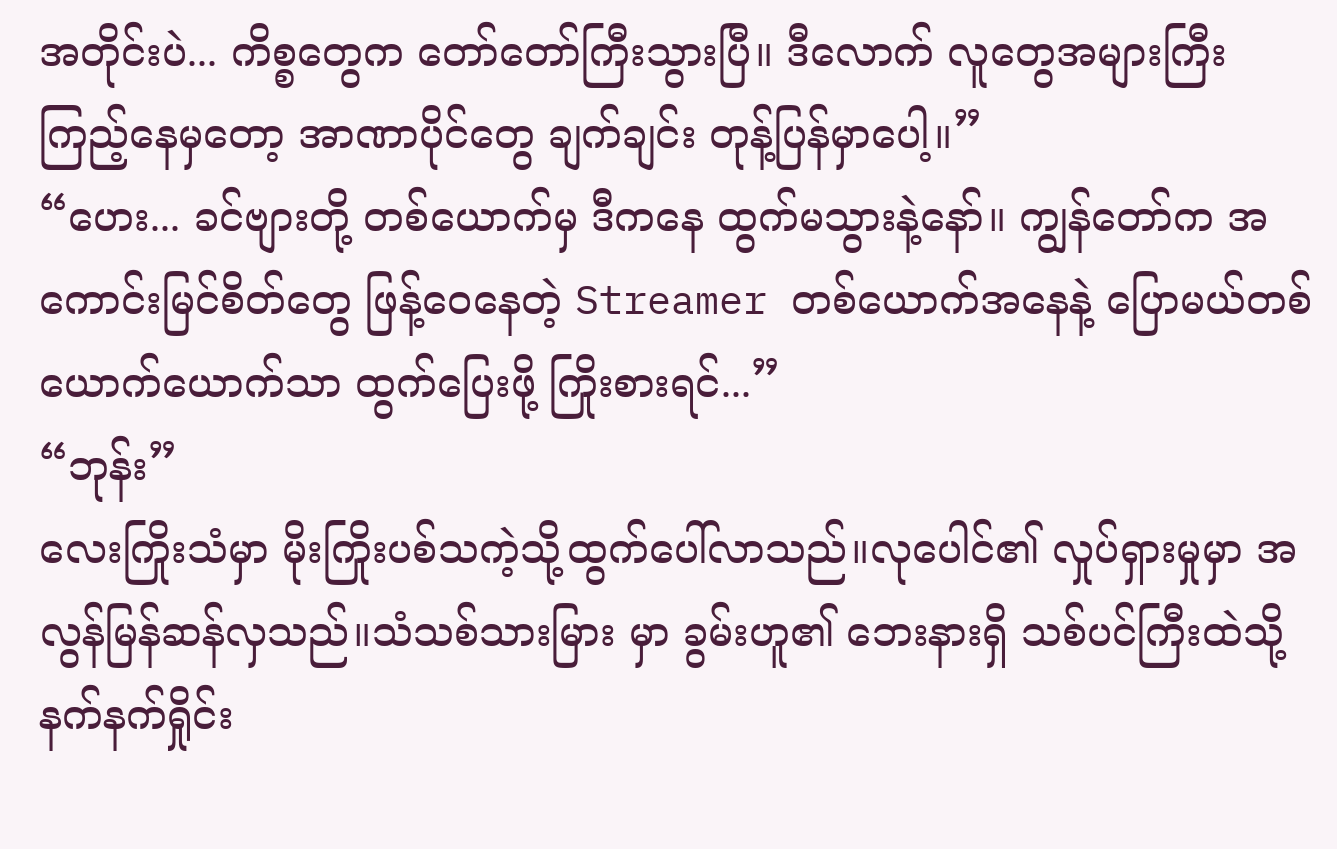အတိုင်းပဲ... ကိစ္စတွေက တော်တော်ကြီးသွားပြီ။ ဒီလောက် လူတွေအများကြီး ကြည့်နေမှတော့ အာဏာပိုင်တွေ ချက်ချင်း တုန့်ပြန်မှာပေါ့။”
“ဟေး... ခင်ဗျားတို့ တစ်ယောက်မှ ဒီကနေ ထွက်မသွားနဲ့နော်။ ကျွန်တော်က အကောင်းမြင်စိတ်တွေ ဖြန့်ဝေနေတဲ့ Streamer တစ်ယောက်အနေနဲ့ ပြောမယ်တစ်ယောက်ယောက်သာ ထွက်ပြေးဖို့ ကြိုးစားရင်...”
“ဘုန်း”
လေးကြိုးသံမှာ မိုးကြိုးပစ်သကဲ့သို့ထွက်ပေါ်လာသည်။လုပေါင်၏ လှုပ်ရှားမှုမှာ အလွန်မြန်ဆန်လှသည်။သံသစ်သားမြား မှာ ခွမ်းဟူ၏ ဘေးနားရှိ သစ်ပင်ကြီးထဲသို့ နက်နက်ရှိုင်း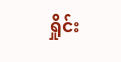ရှိုင်း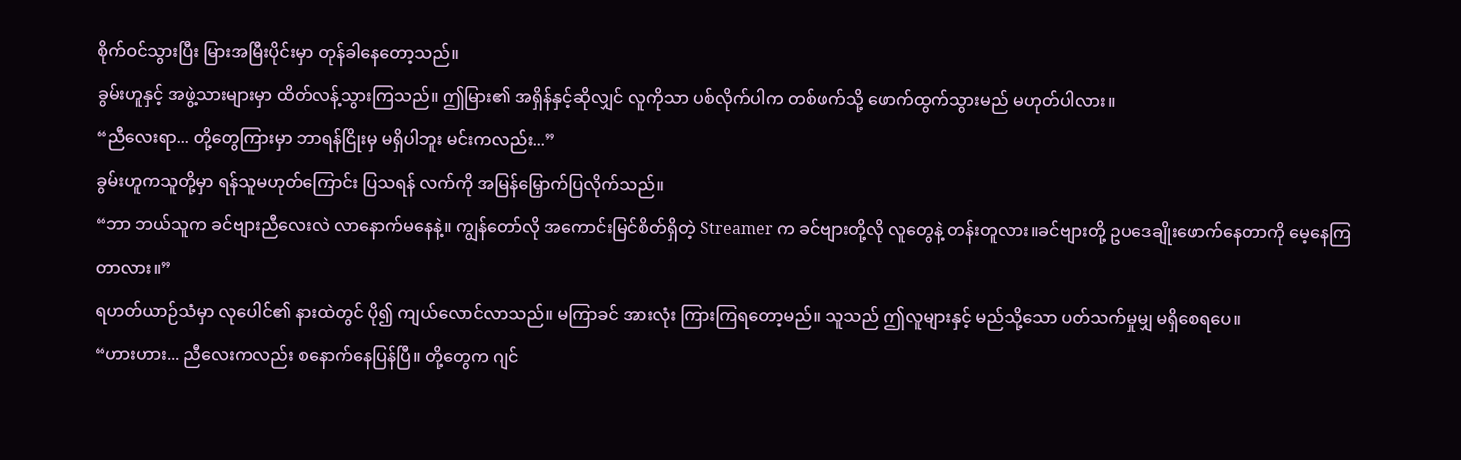စိုက်ဝင်သွားပြီး မြားအမြီးပိုင်းမှာ တုန်ခါနေတော့သည်။
ခွမ်းဟူနှင့် အဖွဲ့သားများမှာ ထိတ်လန့်သွားကြသည်။ ဤမြား၏ အရှိန်နှင့်ဆိုလျှင် လူကိုသာ ပစ်လိုက်ပါက တစ်ဖက်သို့ ဖောက်ထွက်သွားမည် မဟုတ်ပါလား။
“ညီလေးရာ... တို့တွေကြားမှာ ဘာရန်ငြိုးမှ မရှိပါဘူး မင်းကလည်း...”
ခွမ်းဟူကသူတို့မှာ ရန်သူမဟုတ်ကြောင်း ပြသရန် လက်ကို အမြန်မြှောက်ပြလိုက်သည်။
“ဘာ ဘယ်သူက ခင်ဗျားညီလေးလဲ လာနောက်မနေနဲ့။ ကျွန်တော်လို အကောင်းမြင်စိတ်ရှိတဲ့ Streamer က ခင်ဗျားတို့လို လူတွေနဲ့ တန်းတူလား။ခင်ဗျားတို့ ဥပဒေချိုးဖောက်နေတာကို မေ့နေကြတာလား။”
ရဟတ်ယာဉ်သံမှာ လုပေါင်၏ နားထဲတွင် ပို၍ ကျယ်လောင်လာသည်။ မကြာခင် အားလုံး ကြားကြရတော့မည်။ သူသည် ဤလူများနှင့် မည်သို့သော ပတ်သက်မှုမျှ မရှိစေရပေ။
“ဟားဟား... ညီလေးကလည်း စနောက်နေပြန်ပြီ။ တို့တွေက ဂျင်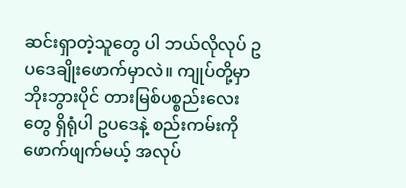ဆင်းရှာတဲ့သူတွေ ပါ ဘယ်လိုလုပ် ဥပဒေချိုးဖောက်မှာလဲ။ ကျုပ်တို့မှာ ဘိုးဘွားပိုင် တားမြစ်ပစ္စည်းလေးတွေ ရှိရုံပါ ဥပဒေနဲ့ စည်းကမ်းကို ဖောက်ဖျက်မယ့် အလုပ်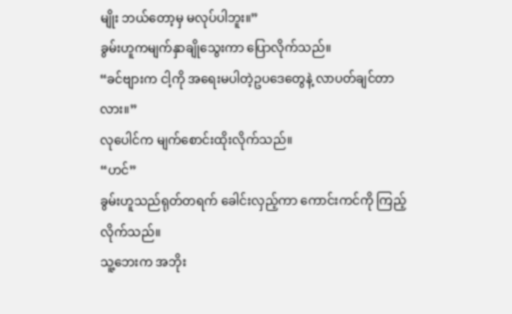မျိုး ဘယ်တော့မှ မလုပ်ပါဘူး။”
ခွမ်းဟူကမျက်နှာချိုသွေးကာ ပြောလိုက်သည်။
“ခင်ဗျားက ငါ့ကို အရေးမပါတဲ့ဥပဒေတွေနဲ့ လာပတ်ချင်တာလား။”
လုပေါင်က မျက်စောင်းထိုးလိုက်သည်။
“ဟင်”
ခွမ်းဟူသည်ရုတ်တရက် ခေါင်းလှည့်ကာ ကောင်းကင်ကို ကြည့်လိုက်သည်။
သူ့ဘေးက အဘိုး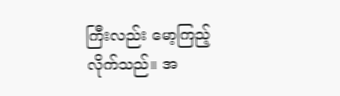ကြီးလည်း မော့ကြည့်လိုက်သည်။ အ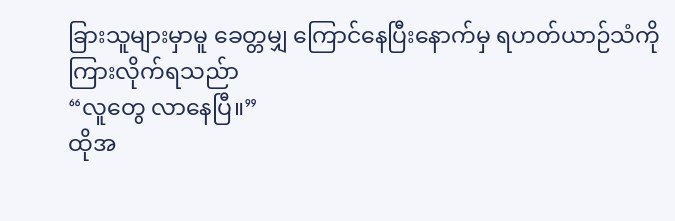ခြားသူများမှာမူ ခေတ္တမျှ ကြောင်နေပြီးနောက်မှ ရဟတ်ယာဉ်သံကို ကြားလိုက်ရသည်ာ
“လူတွေ လာနေပြီ။”
ထိုအ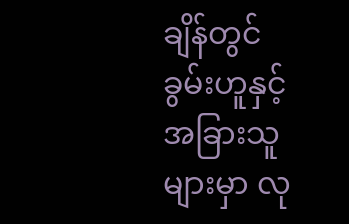ချိန်တွင် ခွမ်းဟူနှင့် အခြားသူများမှာ လု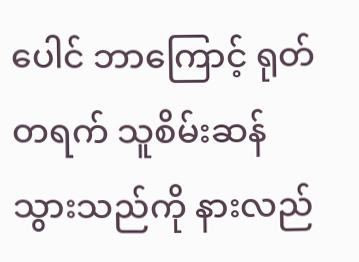ပေါင် ဘာကြောင့် ရုတ်တရက် သူစိမ်းဆန်သွားသည်ကို နားလည်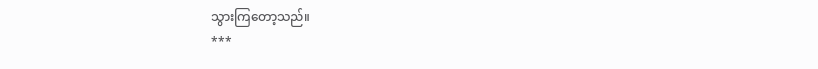သွားကြတော့သည်။
***